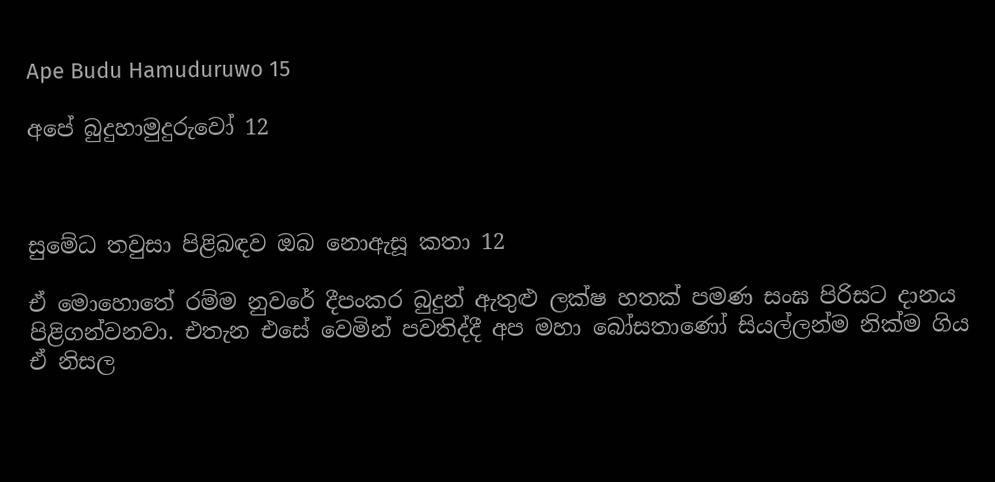Ape Budu Hamuduruwo 15

අපේ බුදුහාමුදුරුවෝ 12



සුමේධ තවුසා පිළිබඳව ඔබ නොඇසූ කතා 12

ඒ මොහොතේ රම්ම නුවරේ දීපංකර බුදුන් ඇතුළු ලක්ෂ හතක් පමණ සංඝ පිරිසට දානය පිළිගන්වනවා. එතැන එසේ වෙමින් පවතිද්දී අප මහා බෝසතාණෝ සියල්ලන්ම නික්ම ගිය ඒ නිසල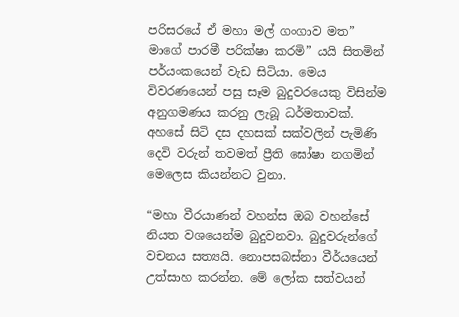පරිසරයේ ඒ මහා මල් ගංගාව මත” මාගේ පාරමී පරික්ෂා කරමි” යයි සිතමින් පර්යංකයෙන් වැඩ සිටියා. මෙය විවරණයෙන් පසු සෑම බුදුවරයෙකු විසින්ම අනුගමණය කරනු ලැබූ ධර්මතාවක්. අහසේ සිටි දස දහසක් සක්වලින් පැමිණි දෙවි වරුන් තවමත් ප්‍රීති ඝෝෂා නගමින් මෙලෙස කියන්නට වුනා.

“මහා වීරයාණන් වහන්ස ඔබ වහන්සේ නියත වශයෙන්ම බුදුවනවා. බුදුවරුන්ගේ වචනය සත්‍යයි. නොපසබස්නා වීර්යයෙන් උත්සාහ කරන්න. මේ ලෝක සත්වයන්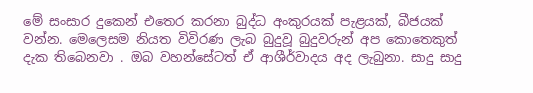මේ සංසාර දුකෙන් එතෙර කරනා බුද්ධ අංකුරයක් පැළයක්, බීජයක් වන්න. මෙලෙසම නියත විවිරණ ලැබ බුදුවූ බුදුවරුන් අප කොතෙකුත් දැක තිබෙනවා . ඔබ වහන්සේටත් ඒ ආශීර්වාදය අද ලැබුනා. සාදු සාදු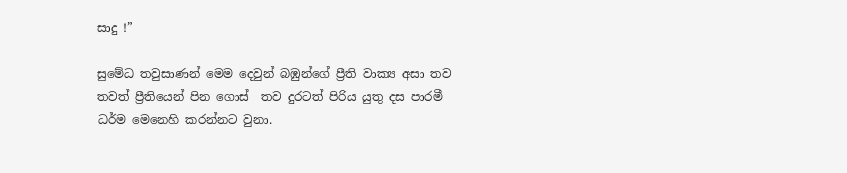සාදු !”

සුමේධ තවුසාණන් මෙම දෙවුන් බඹුන්ගේ ප්‍රීති වාක්‍ය අසා තව තවත් ප්‍රීතියෙන් පින ගොස්  තව දුරටත් පිරිය යුතු දස පාරමී ධර්ම මෙනෙහි කරන්නට වුනා.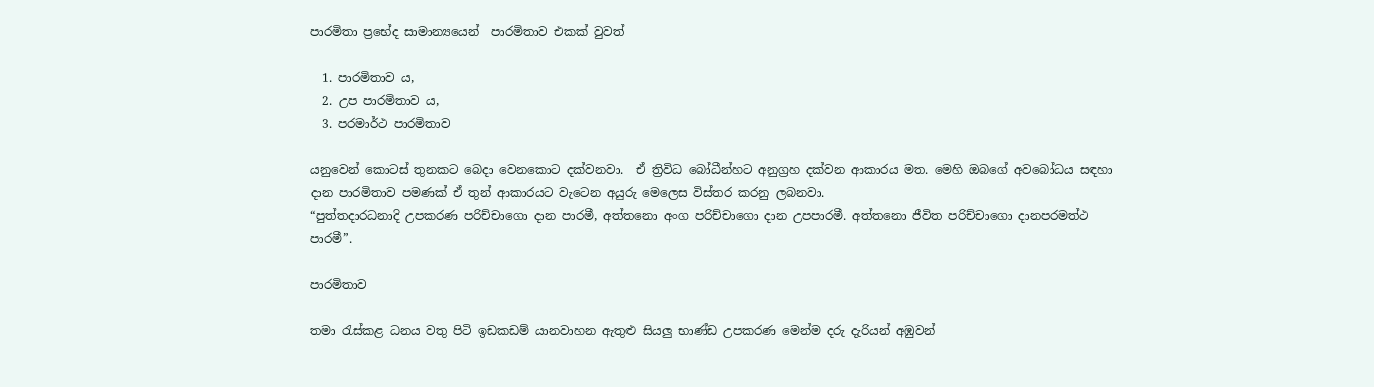පාරමිතා ප්‍රභේද සාමාන්‍යයෙන්  පාරමිතාව එකක් වුවත්

  1. පාරමිතාව ය,
  2. උප පාරමිතාව ය,
  3. පරමාර්ථ පාරමිතාව

යනුවෙන් කොටස් තුනකට බෙදා වෙනකොට දක්වනවා.  ඒ ත්‍රිවිධ බෝධීන්හට අනුග්‍රහ දක්වන ආකාරය මත. මෙහි ඔබගේ අවබෝධය සඳහා  දාන පාරමිතාව පමණක් ඒ තුන් ආකාරයට වැටෙන අයුරු මෙලෙස විස්තර කරනු ලබනවා.
“පුත්තදාරධනාදි උපකරණ පරිච්චාගො දාන පාරමී, අත්තනො අංග පරිච්චාගො දාන උපපාරමී. අත්තනො ජීවිත පරිච්චාගො දානපරමත්ථ පාරමී”.

පාරමිතාව

තමා රැස්කළ ධනය වතු පිටි ඉඩකඩම් යානවාහන ඇතුළු සියලු භාණ්ඩ උපකරණ මෙන්ම දරු දැරියන් අඹුවන්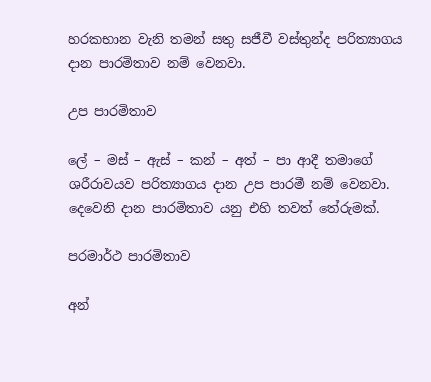හරකභාන වැනි තමන් සතු සජීවී වස්තුන්ද පරිත්‍යාගය දාන පාරමිතාව නම් වෙනවා.

උප පාරමිතාව

ලේ – මස් – ඇස් – කන් – අත් – පා ආදී තමාගේ ශරීරාවයව පරිත්‍යාගය දාන උප පාරමී නම් වෙනවා.
දෙවෙනි දාන පාරමිතාව යනු එහි තවත් තේරුමක්.

පරමාර්ථ පාරමිතාව

අන්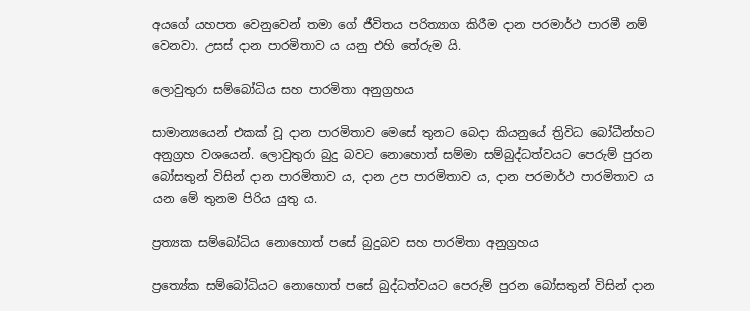අයගේ යහපත වෙනුවෙන් තමා ගේ ජීවිතය පරිත්‍යාග කිරීම දාන පරමාර්ථ පාරමී නම් වෙනවා. උසස් දාන පාරමිතාව ය යනු එහි තේරුම යි.

ලොවුතුරා සම්බෝධිය සහ පාරමිතා අනුග්‍රහය

සාමාන්‍යයෙන් එකක් වූ දාන පාරමිතාව මෙසේ තුනට බෙදා කියනුයේ ත්‍රිවිධ බෝධීන්හට අනුග්‍රහ වශයෙන්. ලොවුතුරා බුදු බවට නොහොත් සම්මා සම්බුද්ධත්වයට පෙරුම් පුරන බෝසතුන් විසින් දාන පාරමිතාව ය, දාන උප පාරමිතාව ය, දාන පරමාර්ථ පාරමිතාව ය යන මේ තුනම පිරිය යුතු ය.

ප්‍රත්‍යක සම්බෝධිය නොහොත් පසේ බුදුබව සහ පාරමිතා අනුග්‍රහය

ප්‍රත්‍යේක සම්බෝධියට නොහොත් පසේ බුද්ධත්වයට පෙරුම් පුරන බෝසතුන් විසින් දාන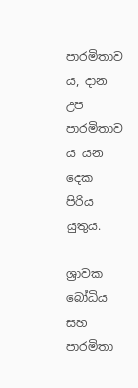පාරමිතාව ය, දාන උප පාරමිතාව ය යන දෙක පිරිය යුතුය.

ශ්‍රාවක බෝධිය සහ පාරමිතා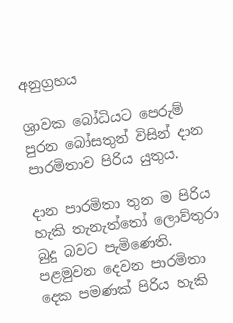අනුග්‍රහය

ශ්‍රාවක බෝධියට පෙරුම් පුරන බෝසතුන් විසින් දාන පාරමිතාව පිරිය යුතුය.

දාන පාරමිතා තුන ම පිරිය හැකි තැනැත්තෝ ලොව්තුරා බුදු බවට පැමිණෙති. පළමුවන දෙවන පාරමිතා දෙක පමණක් පිරිය හැකි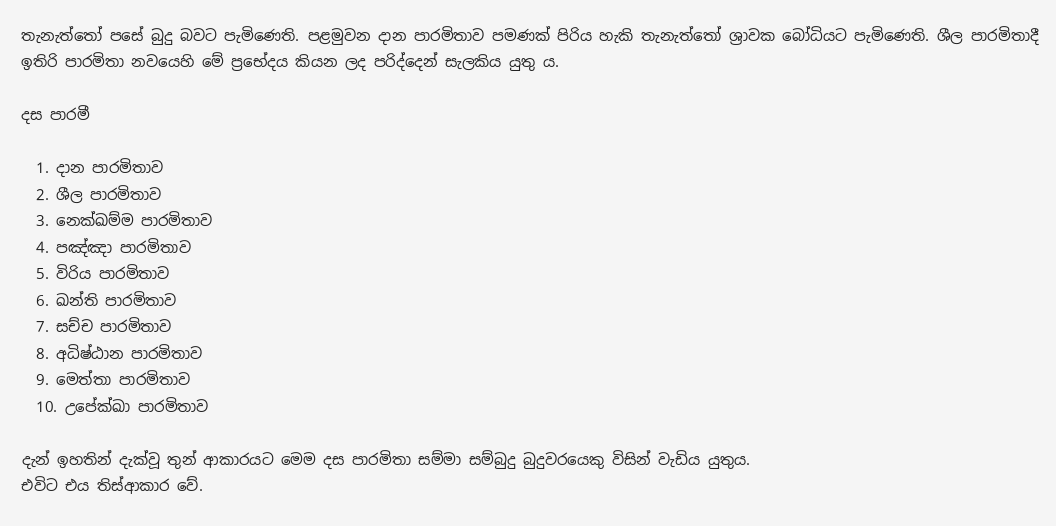තැනැත්තෝ පසේ බුදු බවට පැමිණෙති. පළමුවන දාන පාරමිතාව පමණක් පිරිය හැකි තැනැත්තෝ ශ්‍රාවක බෝධියට පැමිණෙති. ශීල පාරමිතාදී ඉතිරි පාරමිතා නවයෙහි මේ ප්‍රභේදය කියන ලද පරිද්දෙන් සැලකිය යුතු ය.

දස පාරමී

  1. දාන පාරමිතාව
  2. ශීල පාරමිතාව
  3. නෙක්ඛම්ම පාරමිතාව
  4. පඤ්ඤා පාරමිතාව
  5. විරිය පාරමිතාව
  6. ඛන්ති පාරමිතාව
  7. සච්ච පාරමිතාව
  8. අධිෂ්ඨාන පාරමිතාව
  9. මෙත්තා පාරමිතාව
  10. උපේක්ඛා පාරමිතාව

දැන් ඉහතින් දැක්වූ තුන් ආකාරයට මෙම දස පාරමිතා සම්මා සම්බුදු බුදුවරයෙකු විසින් වැඩිය යුතුය.
එවිට එය තිස්ආකාර වේ.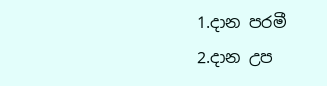1.දාන පරමී
2.දාන උප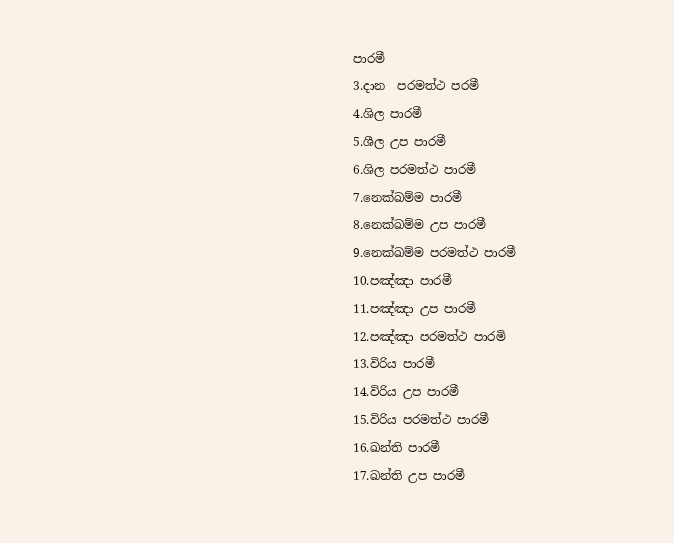පාරමී
3.දාන  පරමත්ථ පරමී
4.ශිල පාරමී
5.ශීල උප පාරමී
6.ශිල පරමත්ථ පාරමී
7.නෙක්ඛම්ම පාරමී
8.නෙක්ඛම්ම උප පාරමී
9.නෙක්ඛම්ම පරමත්ථ පාරමී
10.පඤ්ඤා පාරමී
11.පඤ්ඤා උප පාරමී
12.පඤ්ඤා පරමත්ථ පාරමි
13.විරිය පාරමී
14.විරිය උප පාරමී
15.විරිය පරමත්ථ පාරමී
16.ඛන්ති පාරමී
17.ඛන්ති උප පාරමී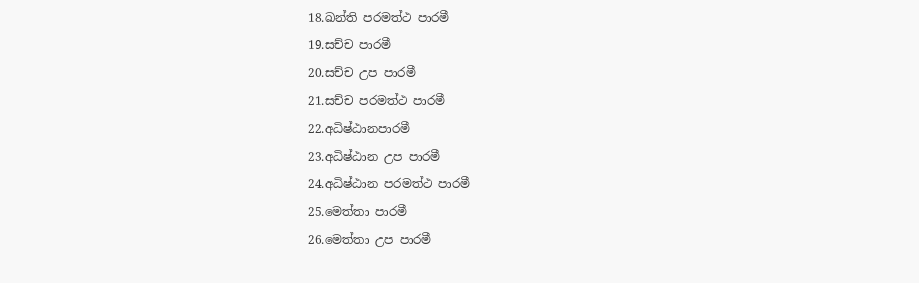18.ඛන්ති පරමත්ථ පාරමී
19.සච්ච පාරමී
20.සච්ච උප පාරමී
21.සච්ච පරමත්ථ පාරමී
22.අධිෂ්ඨානපාරමී
23.අධිෂ්ඨාන උප පාරමී
24.අධිෂ්ඨාන පරමත්ථ පාරමී
25.මෙත්තා පාරමී
26.මෙත්තා උප පාරමී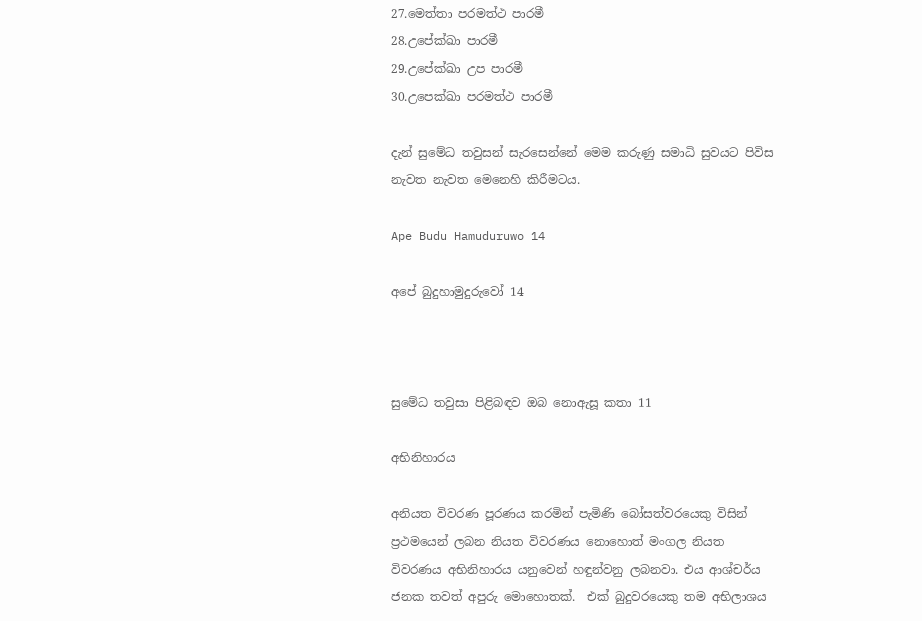27.මෙත්තා පරමත්ථ පාරමී
28.උපේක්ඛා පාරමී
29.උපේක්ඛා උප පාරමී
30.උපෙක්ඛා පරමත්ථ පාරමී

දැන් සුමේධ තවුසන් සැරසෙන්නේ මෙම කරුණු සමාධි සුවයට පිවිස නැවත නැවත මෙනෙහි කිරීමටය.

Ape Budu Hamuduruwo 14

අපේ බුදුහාමුදුරුවෝ 14



සුමේධ තවුසා පිළිබඳව ඔබ නොඇසූ කතා 11

අභිනිහාරය

අනියත විවරණ පූරණය කරමින් පැමිණි බෝසත්වරයෙකු විසින් ප්‍රථමයෙන් ලබන නියත විවරණය නොහොත් මංගල නියත විවරණය අභිනිහාරය යනුවෙන් හඳුන්වනු ලබනවා. එය ආශ්චර්ය ජනක තවත් අපුරු මොහොතක්.  එක් බුදුවරයෙකු තම අභිලාශය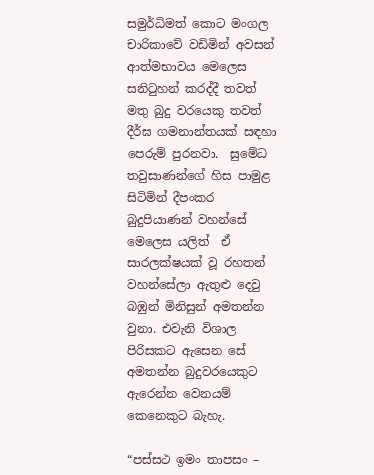සමුර්ධිමත් කොට මංගල චාරිකාවේ වඩිමින් අවසන් ආත්මභාවය මෙලෙස සනිටුහන් කරද්දී තවත් මතු බුදු වරයෙකු තවත් දීර්ඝ ගමනාන්තයක් සඳහා පෙරුම් පුරනවා.  සුමේධ තවුසාණන්ගේ හිස පාමුළ සිටිමින් දීපංකර බුදුපියාණන් වහන්සේ මෙලෙස යලිත්  ඒ සාරලක්ෂයක් වූ රහතන් වහන්සේලා ඇතුළු දෙවු බඹුන් මිනිසුන් අමතන්න වුනා. එවැනි විශාල පිරිසකට ඇසෙන සේ  අමතන්න බුදුවරයෙකුට ඇරෙන්න වෙනයම් කෙනෙකුට බැහැ.

“පස්සථ ඉමං තාපසං –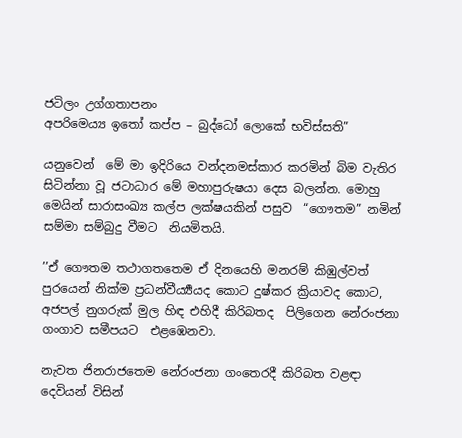ජටිලං උග්ගතාපනං
අපරිමෙය්‍ය ඉතෝ කප්ප – බුද්ධෝ ලොකේ භවිස්සති”

යනුවෙන්  මේ මා ඉදිරියෙ වන්දනමස්කාර කරමින් බිම වැතිර සිටින්නා වූ ජටාධාර මේ මහාපුරුෂයා දෙස බලන්න. මොහු මෙයින් සාරාසංඛ්‍ය කල්ප ලක්ෂයකින් පසුව  “ගෞතම” නමින් සම්මා සම්බුදු වීමට  නියමිතයි.

’’ඒ ගෞතම තථාගතතෙම ඒ දිනයෙහි මනරම් කිඹුල්වත් පුරයෙන් නික්ම ප්‍රධන්වීර්‍ය්‍යයද කොට දුෂ්කර ක්‍රියාවද කොට, අජපල් නුගරුක් මුල හිඳ එහිදී කිරිබතද  පිලිගෙන නේරංජනා ගංගාව සමීපයට  එළඹෙනවා.

නැවත ජිනරාජතෙම නේරංජනා ගංතෙරදී කිරිබත වළඳා දෙවියන් විසින්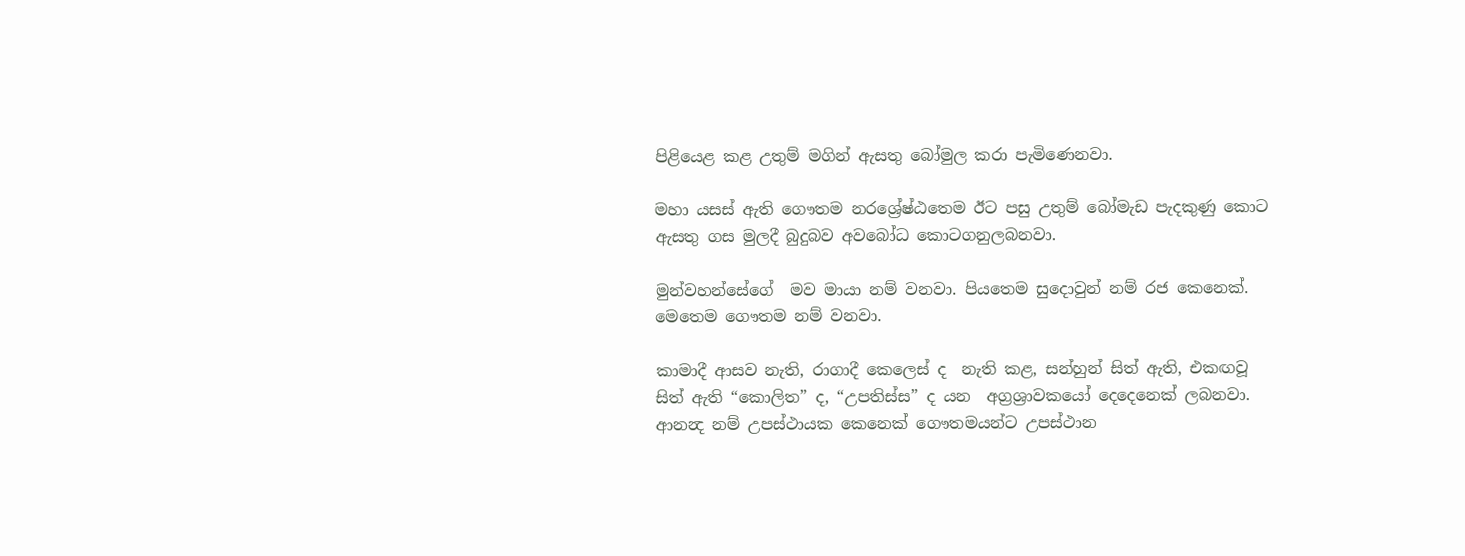පිළියෙළ කළ උතුම් මගින් ඇසතු බෝමුල කරා පැමිණෙනවා.

මහා යසස් ඇති ගෞතම නරශ්‍රේෂ්ඨතෙම ඊට පසු උතුම් බෝමැඩ පැදකුණු කොට ඇසතු ගස මුලදී බුදුබව අවබෝධ කොටගනුලබනවා.

මුන්වහන්සේගේ  මව මායා නම් වනවා. පියතෙම සුදොවුන් නම් රජ කෙනෙක්.  මෙතෙම ගෞතම නම් වනවා.

කාමාදී ආසව නැති, රාගාදී කෙලෙස් ද  නැති කළ, සන්හුන් සිත් ඇති, එකඟවූ සිත් ඇති “කොලිත” ද, “උපතිස්ස” ද යන  අග්‍රශ්‍රාවකයෝ දෙදෙනෙක් ලබනවා. ආනන්‍ද නම් උපස්ථායක කෙනෙක් ගෞතමයන්ට උපස්ථාන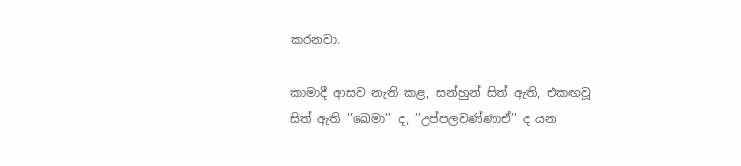කරනවා.

කාමාදී ආසව නැති කළ, සන්හුන් සිත් ඇති, එකඟවූ සිත් ඇති ’’ඛෙමා’’ ද, ’’උප්පලවණ්ණාඒ’’ ද යන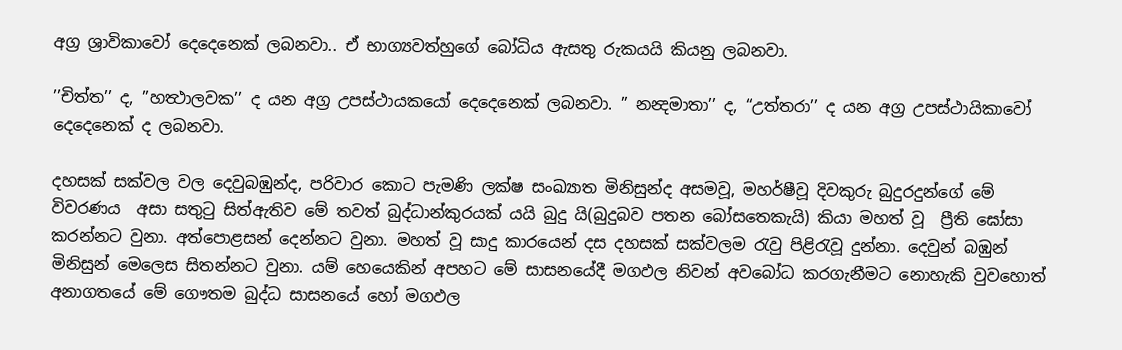අග්‍ර ශ්‍රාවිකාවෝ දෙදෙනෙක් ලබනවා.. ඒ භාග්‍යවත්හුගේ බෝධිය ඇසතු රුකයයි කියනු ලබනවා.

’’චිත්ත’’ ද, ’’හත්‍ථාලවක’’ ද යන අග්‍ර උපස්ථායකයෝ දෙදෙනෙක් ලබනවා. ” නන්‍දමාතා’’ ද, “උත්තරා’’ ද යන අග්‍ර උපස්ථායිකාවෝ දෙදෙනෙක් ද ලබනවා.

දහසක් සක්වල වල දෙවුබඹුන්ද, පරිවාර කොට පැමණි ලක්ෂ සංඛ්‍යාත මිනිසුන්ද අසමවූ, මහර්ෂීවූ දිවකුරු බුදුරදුන්ගේ මේ විවරණය  අසා සතුටු සිත්ඇතිව මේ තවත් බුද්ධාන්කුරයක් යයි බුදු යි(බුදුබව පතන බෝසතෙකැයි) කියා මහත් වූ  ප්‍රීති ඝෝසා කරන්නට වුනා. අත්පොළසන් දෙන්නට වුනා. මහත් වූ සාදු කාරයෙන් දස දහසක් සක්වලම රැවු පිළිරැවූ දුන්නා. දෙවුන් බඹුන් මිනිසුන් මෙලෙස සිතන්නට වුනා. යම් හෙයෙකින් අපහට මේ සාසනයේදී මගඵල නිවන් අවබෝධ කරගැනීමට නොහැකි වුවහොත් අනාගතයේ මේ ගෞතම බුද්ධ සාසනයේ හෝ මගඵල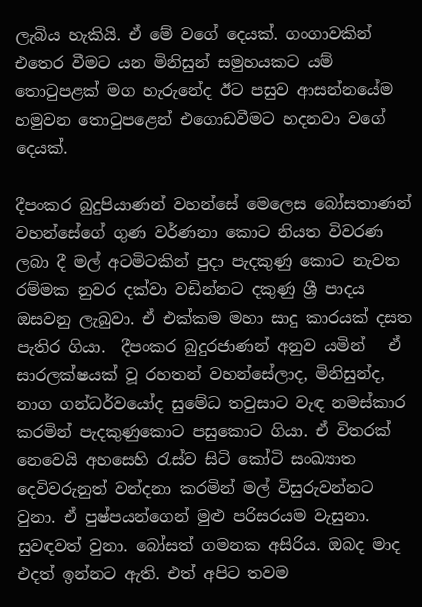ලැබිය හැකියි. ඒ මේ වගේ දෙයක්. ගංගාවකින් එතෙර වීමට යන මිනිසුන් සමුහයකට යම් තොටුපළක් මග හැරුනේද ඊට පසුව ආසන්නයේම හමුවන තොටුපළෙන් එගොඩවීමට හදනවා වගේ දෙයක්.

දීපංකර බුදුපියාණන් වහන්සේ මෙලෙස බෝසතාණන් වහන්සේගේ ගුණ වර්ණනා කොට නියත විවරණ ලබා දී මල් අටමිටකින් පුදා පැදකුණු කොට නැවත රම්මක නුවර දක්වා වඩින්නට දකුණු ශ්‍රී පාදය ඔසවනු ලැබුවා. ඒ එක්කම මහා සාදු කාරයක් දසත පැතිර ගියා.  දීපංකර බුදුරජාණන් අනුව යමින්   ඒ සාරලක්ෂයක් වූ රහතන් වහන්සේලාද, මිනිසුන්ද, නාග ගන්ධර්වයෝද සුමේධ තවුසාට වැඳ නමස්කාර කරමින් පැදකුණුකොට පසුකොට ගියා. ඒ විතරක් නෙවෙයි අහසෙහි රැස්ව සිටි කෝටි සංඛ්‍යාත දෙවිවරුනුත් වන්දනා කරමින් මල් විසුරුවන්නට වුනා. ඒ පුෂ්පයන්ගෙන් මුළු පරිසරයම වැසුනා. සුවඳවත් වුනා. බෝසත් ගමනක අසිරිය. ඔබද මාද එදත් ඉන්නට ඇති. එත් අපිට තවම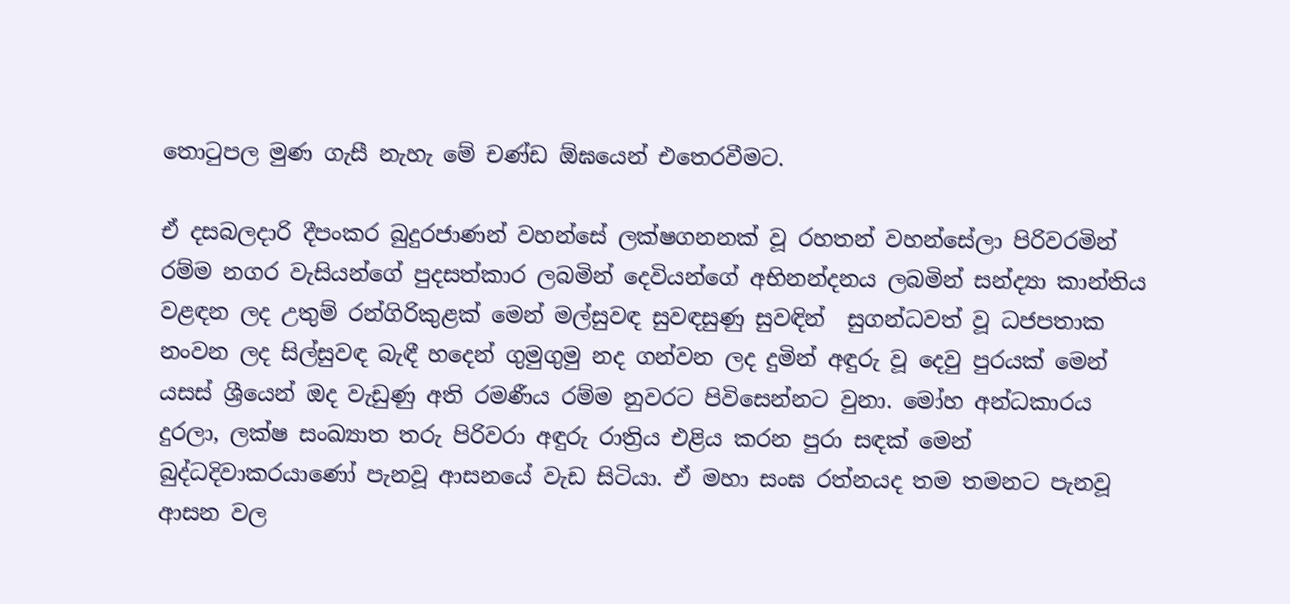තොටුපල මුණ ගැසී නැහැ මේ චණ්ඩ ඕඝයෙන් එතෙරවීමට.

ඒ දසබලදාරි දීපංකර බුදුරජාණන් වහන්සේ ලක්ෂගනනක් වූ රහතන් වහන්සේලා පිරිවරමින් රම්ම නගර වැසියන්ගේ පුදසත්කාර ලබමින් දෙවියන්ගේ අභිනන්දනය ලබමින් සන්ද්‍යා කාන්තිය වළඳන ලද උතුම් රන්ගිරිකුළක් මෙන් මල්සුවඳ සුවඳසුණු සුවඳින්  සුගන්ධවත් වූ ධජපතාක නංවන ලද සිල්සුවඳ බැඳී හදෙන් ගුමුගුමු නද ගන්වන ලද දුමින් අඳුරු වූ දෙවු පුරයක් මෙන් යසස් ශ්‍රීයෙන් ඔද වැඩුණු අති රමණීය රම්ම නුවරට පිවිසෙන්නට වුනා. මෝහ අන්ධකාරය දුරලා, ලක්ෂ සංඛ්‍යාත තරු පිරිවරා අඳුරු රාත්‍රිය එළිය කරන පුරා සඳක් මෙන් බුද්ධදිවාකරයාණෝ පැනවූ ආසනයේ වැඩ සිටියා. ඒ මහා සංඝ රත්නයද තම තමනට පැනවූ ආසන වල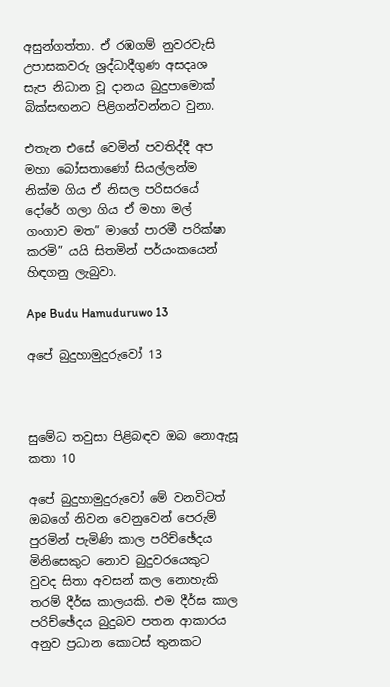අසුන්ගත්තා. ඒ රඹගම් නුවරවැසි උපාසකවරු ශ්‍රද්ධාදීගුණ අසදෘශ සැප නිධාන වූ දානය බුදුපාමොක් බික්සඟනට පිළිගන්වන්නට වුනා.

එතැන එසේ වෙමින් පවතිද්දී අප මහා බෝසතාණෝ සියල්ලන්ම නික්ම ගිය ඒ නිසල පරිසරයේ දෝරේ ගලා ගිය ඒ මහා මල් ගංගාව මත” මාගේ පාරමී පරික්ෂා කරමි” යයි සිතමින් පර්යංකයෙන් හිඳගනු ලැබුවා.

Ape Budu Hamuduruwo 13

අපේ බුදුහාමුදුරුවෝ 13



සුමේධ තවුසා පිළිබඳව ඔබ නොඇසූ කතා 10

අපේ බුදුහාමුදුරුවෝ මේ වනවිටත් ඔබගේ නිවන වෙනුවෙන් පෙරුම් පුරමින් පැමිණි කාල පරිච්ඡේදය මිනිසෙකුට නොව බුදුවරයෙකුට වුවද සිතා අවසන් කල නොහැකි තරම් දීර්ඝ කාලයකි. එම දීර්ඝ කාල පරිච්ඡේදය බුදුබව පතන ආකාරය අනුව ප්‍රධාන කොටස් තුනකට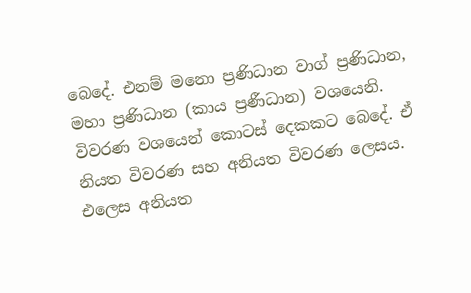බෙදේ. එනම් මනො ප්‍රණිධාන වාග් ප්‍රණිධාන, මහා ප්‍රණිධාන (කාය ප්‍රණීධාන) වශයෙනි. විවරණ වශයෙන් කොටස් දෙකකට බෙදේ. ඒ නියත විවරණ සහ අනියත විවරණ ලෙසය. එලෙස අනියත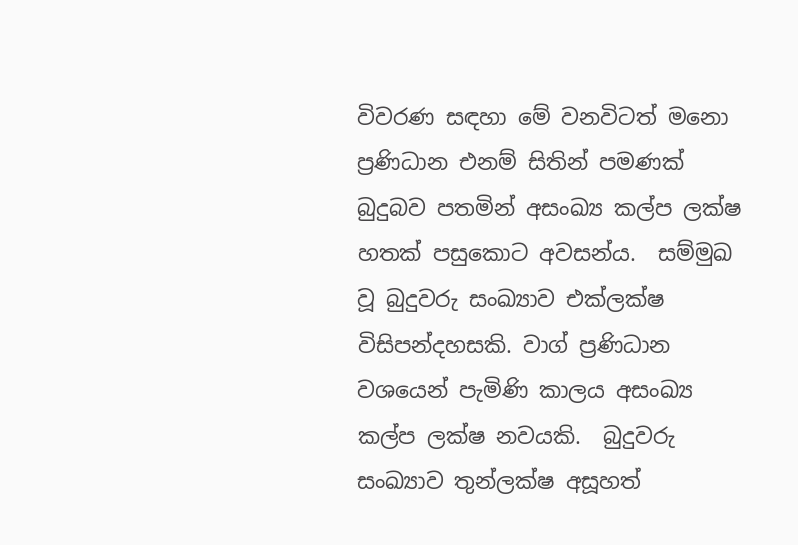විවරණ සඳහා මේ වනවිටත් මනො ප්‍රණිධාන එනම් සිතින් පමණක්‌ බුදුබව පතමින් අසංඛ්‍ය කල්ප ලක්‌ෂ හතක් පසුකොට අවසන්ය.  සම්මුඛ වූ බුදුවරු සංඛ්‍යාව එක්‌ලක්‌ෂ විසිපන්දහසකි. වාග් ප්‍රණිධාන වශයෙන් පැමිණි කාලය අසංඛ්‍ය කල්ප ලක්‌ෂ නවයකි.  බුදුවරු සංඛ්‍යාව තුන්ලක්‌ෂ අසූහත්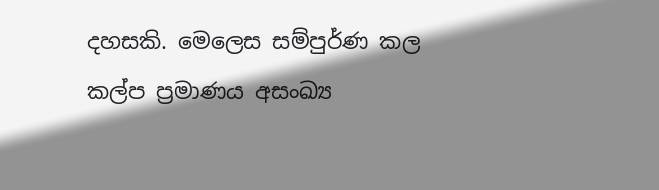දහසකි. මෙලෙස සම්පුර්ණ කල කල්ප ප්‍රමාණය අසංඛ්‍ය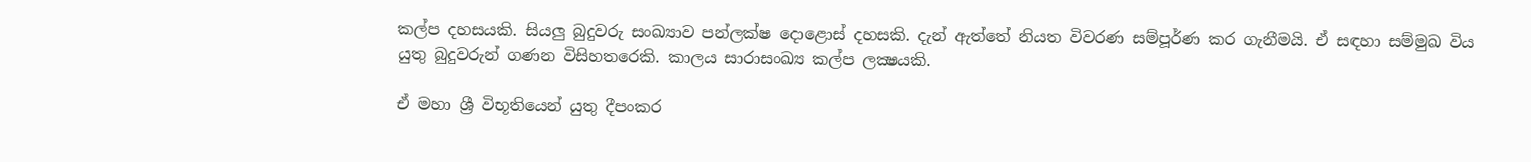කල්ප දහසයකි. සියලු බුදුවරු සංඛ්‍යාව පන්ලක්ෂ දොළොස් දහසකි. දැන් ඇත්තේ නියත විවරණ සම්පූර්ණ කර ගැනීමයි. ඒ සඳහා සම්මුඛ විය යුතු බුදුවරුන් ගණන විසිහතරෙකි. කාලය සාරාසංඛ්‍ය කල්ප ලක්‍ෂයකි.

ඒ මහා ශ්‍රී විභූතියෙන් යුතු දීපංකර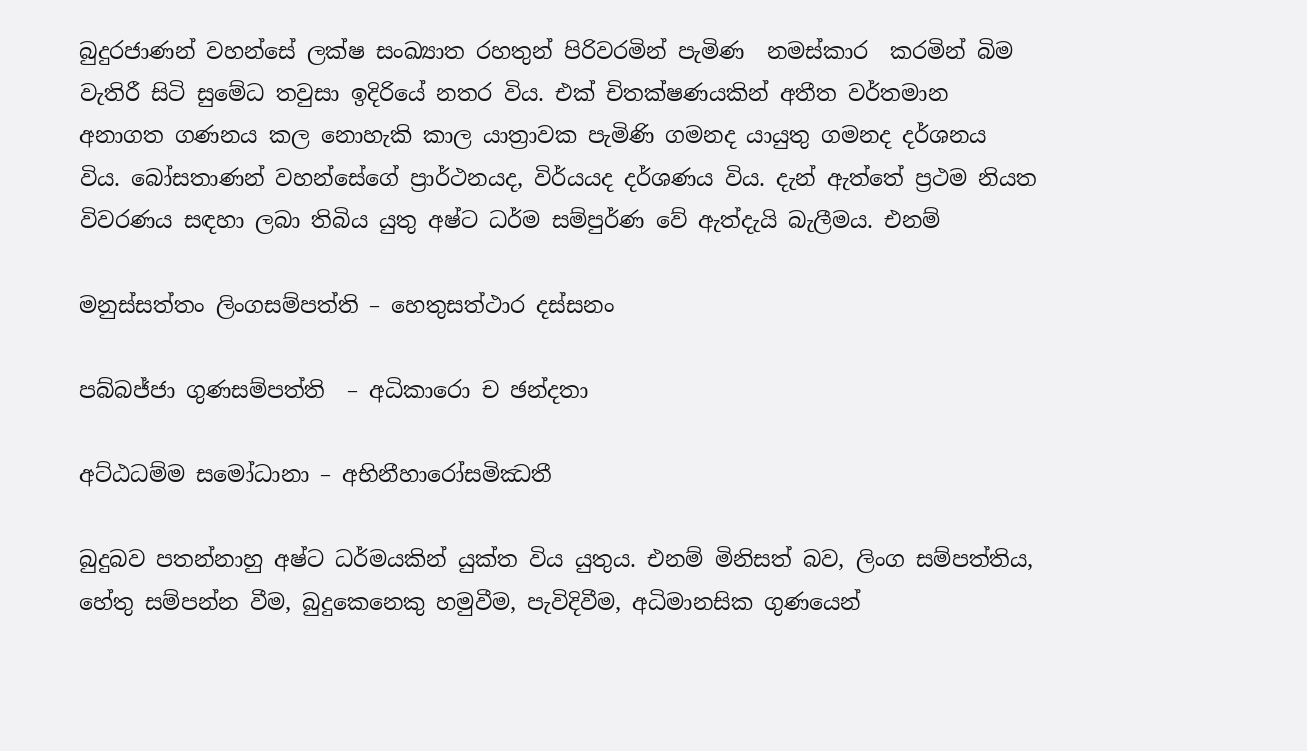බුදුරජාණන් වහන්සේ ලක්ෂ සංඛ්‍යාත රහතුන් පිරිවරමින් පැමිණ  නමස්කාර  කරමින් බිම වැතිරී සිටි සුමේධ තවුසා ඉදිරියේ නතර විය. එක් චිතක්ෂණයකින් අතීත වර්තමාන අනාගත ගණනය කල නොහැකි කාල යාත්‍රාවක පැමිණි ගමනද යායුතු ගමනද දර්ශනය විය. බෝසතාණන් වහන්සේගේ ප්‍රාර්ථනයද, විර්යයද දර්ශණය විය. දැන් ඇත්තේ ප්‍රථම නියත විවරණය සඳහා ලබා තිබිය යුතු අෂ්ට ධර්ම සම්පුර්ණ වේ ඇත්දැයි බැලීමය. එනම්

මනුස්සත්තං ලිංගසම්පත්ති – හෙතුසත්ථාර දස්සනං

පබ්බජ්ජා ගුණසම්පත්ති  – අධිකාරො ච ඡන්දතා

අට්ඨධම්ම සමෝධානා – අභිනීහාරෝසමිඣතී

බුදුබව පතන්නාහු අෂ්ට ධර්මයකින් යුක්ත විය යුතුය. එනම් මිනිසත් බව, ලිංග සම්පත්තිය, හේතු සම්පන්න වීම, බුදුකෙනෙකු හමුවීම, පැවිදිවීම, අධිමානසික ගුණයෙන්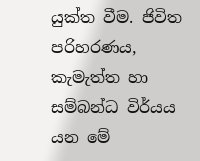යුක්ත වීම. ජිවිත පරිහරණය, කැමැත්ත හා සම්බන්ධ විර්යය යන මේ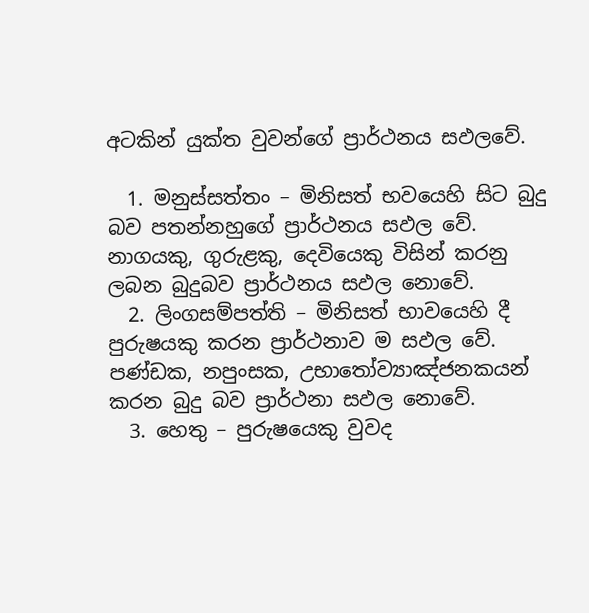අටකින් යුක්ත වුවන්ගේ ප්‍රාර්ථනය සඵලවේ.

  1. මනුස්සත්තං – මිනිසත් භවයෙහි සිට බුදු බව පතන්නහුගේ ප්‍රාර්ථනය සඵල වේ. නාගයකු, ගුරුළකු, දෙවියෙකු විසින් කරනු ලබන බුදුබව ප්‍රාර්ථනය සඵල නොවේ.
  2. ලිංගසම්පත්ති – මිනිසත් භාවයෙහි දී පුරුෂයකු කරන ප්‍රාර්ථනාව ම සඵල වේ. පණ්ඩක, නපුංසක, උභාතෝව්‍යාඤ්ජනකයන් කරන බුදු බව ප්‍රාර්ථනා සඵල නොවේ.
  3. හෙතු – පුරුෂයෙකු වුවද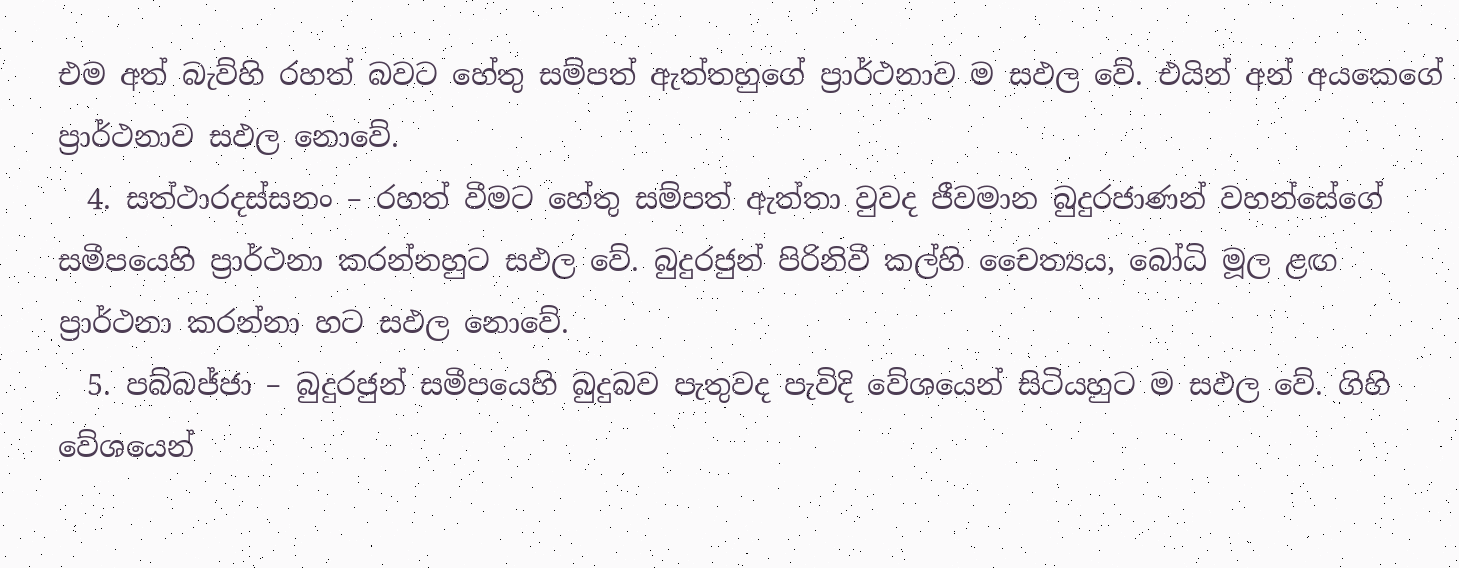එම අත් බැව්හි රහත් බවට හේතු සම්පත් ඇත්තහුගේ ප්‍රාර්ථනාව ම සඵල වේ. එයින් අන් අයකෙගේ ප්‍රාර්ථනාව සඵල නොවේ.
  4. සත්ථාරදස්සනං – රහත් වීමට හේතු සම්පත් ඇත්තා වුවද ජීවමාන බුදුරජාණන් වහන්සේගේ සමීපයෙහි ප්‍රාර්ථනා කරන්නහුට සඵල වේ. බුදුරජුන් පිරිනිවී කල්හි චෛත්‍යය, බෝධි මූල ළඟ ප්‍රාර්ථනා කරන්නා හට සඵල නොවේ.
  5. පබ්බජ්ජා – බුදුරජුන් සමීපයෙහි බුදුබව පැතුවද පැවිදි වේශයෙන් සිටියහුට ම සඵල වේ. ගිහි වේශයෙන්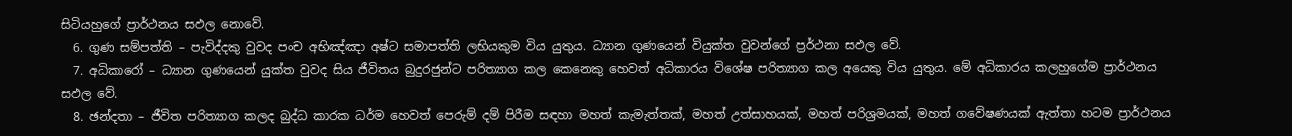සිටියහුගේ ප්‍රාර්ථනය සඵල නොවේ.
  6. ගුණ සම්පත්ති – පැවිද්දකු වුවද පංච අභිඤ්ඤා අෂ්ට සමාපත්ති ලභියකුම විය යුතුය. ධ්‍යාන ගුණයෙන් වියුක්ත වුවන්ගේ ප්‍රර්ථනා සඵල වේ.
  7. අධිකාරෝ – ධ්‍යාන ගුණයෙන් යුක්ත වුවද සිය ජීවිතය බුදුරජුන්ට පරිත්‍යාග කල කෙනෙකු හෙවත් අධිකාරය විශේෂ පරිත්‍යාග කල අයෙකු විය යුතුය. මේ අධිකාරය කලහුගේම ප්‍රාර්ථනය සඵල වේ.
  8. ඡන්දතා – ජීවිත පරිත්‍යාග කලද බුද්ධ කාරක ධර්ම හෙවත් පෙරුම් දම් පිරීම සඳහා මහත් කැමැත්තක්, මහත් උත්සාහයක්, මහත් පරිශ්‍රමයක්, මහත් ගවේෂණයක් ඇත්තා හටම ප්‍රාර්ථනය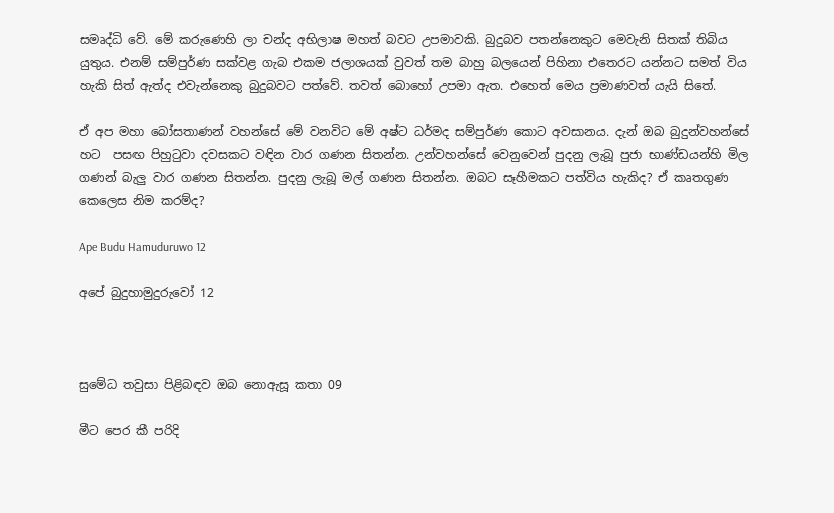සමෘද්ධි වේ. මේ කරුණෙහි ලා චන්ද අභිලාෂ මහත් බවට උපමාවකි. බුදුබව පතන්නෙකුට මෙවැනි සිතක් තිබිය යුතුය. එනම් සම්පුර්ණ සක්වළ ගැබ එකම ජලාශයක් වුවත් තම බාහු බලයෙන් පිහිනා එතෙරට යන්නට සමත් විය හැකි සිත් ඇත්ද එවැන්නෙකු බුදුබවට පත්වේ. තවත් බොහෝ උපමා ඇත. එහෙත් මෙය ප්‍රමාණවත් යැයි සිතේ.

ඒ අප මහා බෝසතාණන් වහන්සේ මේ වනවිට මේ අෂ්ට ධර්මද සම්පුර්ණ කොට අවසානය. දැන් ඔබ බුදුන්වහන්සේ හට  පසඟ පිහුටුවා දවසකට වඳින වාර ගණන සිතන්න. උන්වහන්සේ වෙනුවෙන් පුදනු ලැබූ පුජා භාණ්ඩයන්හි මිල ගණන් බැලු වාර ගණන සිතන්න. පුදනු ලැබූ මල් ගණන සිතන්න. ඔබට සෑහීමකට පත්විය හැකිද? ඒ කෘතගුණ කෙලෙස නිම කරම්ද?

Ape Budu Hamuduruwo 12

අපේ බුදුහාමුදුරුවෝ 12



සුමේධ තවුසා පිළිබඳව ඔබ නොඇසූ කතා 09

මීට පෙර කී පරිදි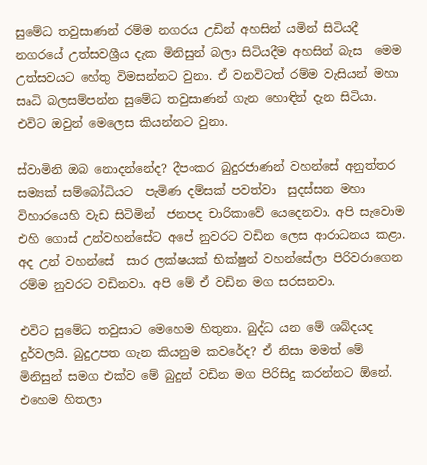සුමේධ තවුසාණන් රම්ම නගරය උඩින් අහසින් යමින් සිටියදී නගරයේ උත්සවශ්‍රීය දැක මිනිසුන් බලා සිටියදීම අහසින් බැස  මෙම උත්සවයට හේතු විමසන්නට වුනා. ඒ වනවිටත් රම්ම වැසියන් මහා සෘධි බලසම්පන්න සුමේධ තවුසාණන් ගැන හොඳින් දැන සිටියා. එවිට ඔවුන් මෙලෙස කියන්නට වුනා.

ස්වාමිනි ඔබ නොදන්නේද? දීපංකර බුදුරජාණන් වහන්සේ අනුත්තර සම්‍යක් සම්බෝධියට  පැමිණ දම්සක් පවත්වා  සුදස්සන මහා විහාරයෙහි වැඩ සිටිමින්  ජනපද චාරිකාවේ යෙදෙනවා. අපි සැවොම එහි ගොස් උන්වහන්සේට අපේ නුවරට වඩින ලෙස ආරාධනය කළා. අද උන් වහන්සේ  සාර ලක්ෂයක් භික්ෂුන් වහන්සේලා පිරිවරාගෙන රම්ම නුවරට වඩිනවා. අපි මේ ඒ වඩින මග සරසනවා.

එවිට සුමේධ තවුසාට මෙහෙම හිතුනා. බුද්ධ යන මේ ශබ්දයද දුර්වලයි. බුදුඋපත ගැන කියනුම කවරේද? ඒ නිසා මමත් මේ මිනිසුන් සමග එක්ව මේ බුදුන් වඩින මග පිරිසිදු කරන්නට ඕනේ. එහෙම හිතලා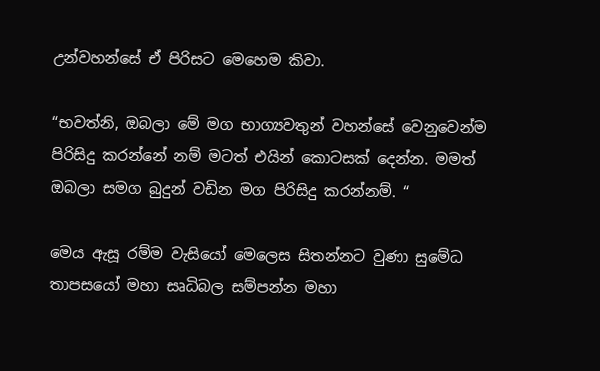උන්වහන්සේ ඒ පිරිසට මෙහෙම කිවා.

“භවත්නි, ඔබලා මේ මග භාග්‍යවතුන් වහන්සේ වෙනුවෙන්ම පිරිසිදු කරන්නේ නම් මටත් එයින් කොටසක් දෙන්න. මමත් ඔබලා සමග බුදුන් වඩින මග පිරිසිදු කරන්නම්. “

මෙය ඇසූ රම්ම වැසියෝ මෙලෙස සිතන්නට වුණා සුමේධ තාපසයෝ මහා සෘධිබල සම්පන්න මහා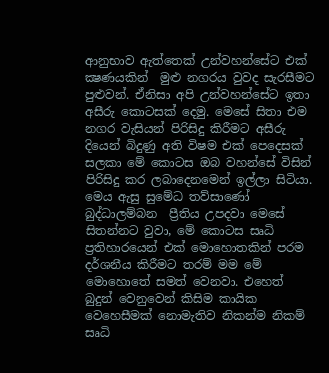ආනුභාව ඇත්තෙක් උන්වහන්සේට එක් ක්‍ෂණයකින්  මුළු නගරය වුවද සැරසීමට පුළුවන්. ඒනිසා අපි උන්වහන්සේට ඉතා අසීරු කොටසක් දෙමු. මෙසේ සිතා එම නගර වැසියන් පිරිසිදු කිරීමට අසීරු දියෙන් බිදුණු අති විෂම එක් පෙදෙසක් සලකා මේ කොටස ඔබ වහන්සේ විසින් පිරිසිදු කර ලබාදෙනමෙන් ඉල්ලා සිටියා. මෙය ඇසු සුමේධ තව්සාණෝ බුද්ධාලම්බන  ප්‍රීතිය උපදවා මෙසේ සිතන්නට වුවා, මේ කොටස සෘධි ප්‍රතිහාරයෙන් එක් මොහොතකින් පරම දර්ශනීය කිරීමට තරම් මම මේ මොහොතේ සමත් වෙනවා. එහෙත් බුදුන් වෙනුවෙන් කිසිම කායික වෙහෙසීමක් නොමැතිව නිකන්ම නිකම් සෘධි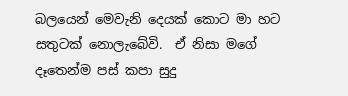බලයෙන් මෙවැනි දෙයක් කොට මා හට සතුටක් නොලැබේවි.  ඒ නිසා මගේ දෑතෙන්ම පස් කපා සුදු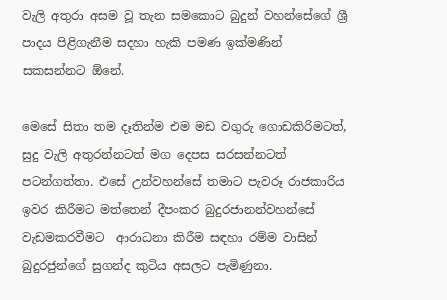වැලි අතුරා අසම වූ තැන සමකොට බුදුන් වහන්සේගේ ශ්‍රී පාදය පිළිගැනීම සදහා හැකි පමණ ඉක්මණින් සකසන්නට ඕනේ.

මෙසේ සිතා තම දෑතින්ම එම මඩ වගුරු ගොඩකිරිමටත්, සුදු වැලි අතුරන්නටත් මග දෙපස සරසන්නටත් පටන්ගත්තා. එසේ උන්වහන්සේ තමාට පැවරූ රාජකාරිය ඉවර කිරීමට මත්තෙන් දීපංකර බුදුරජානන්වහන්සේ වැඩමකරවීමට  ආරාධනා කිරීම සඳහා රම්ම වාසින් බුදුරජුන්ගේ සුගන්ද කුටිය අසලට පැමිණුනා.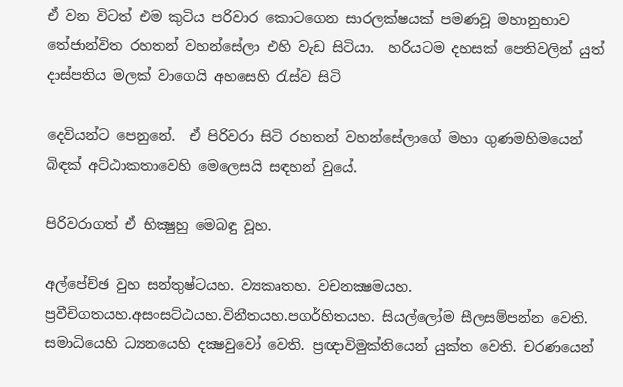ඒ වන විටත් එම කුටිය පරිවාර කොටගෙන සාරලක්ෂයක් පමණවූ මහානුභාව තේජාන්විත රහතන් වහන්සේලා එහි වැඩ සිටියා.  හරියටම දහසක් පෙතිවලින් යුත් දාස්පතිය මලක් වාගෙයි අහසෙහි රැස්ව සිටි

දෙවියන්ට පෙනුනේ.  ඒ පිරිවරා සිටි රහතන් වහන්සේලාගේ මහා ගුණමහිමයෙන් බිඳක් අට්ඨාකතාවෙහි මෙලෙසයි සඳහන් වුයේ.

පිරිවරාගත් ඒ භික්‍ෂුහු මෙබඳු වූහ.

අල්පේච්ඡ වුහ සන්තුෂ්ටයහ. ව්‍යකෘතහ. වචනක්‍ෂමයහ. ප්‍රවීචිගතයහ.අසංසට්ඨයහ.විනීතයහ.පගර්හිතයහ. සියල්ලෝම සීලසම්පන්න වෙති. සමාධියෙහි ධ්‍යනයෙහි දක්‍ෂවුවෝ වෙති. ප්‍රඥාවිමුක්තියෙන් යුක්ත වෙති. චරණයෙන්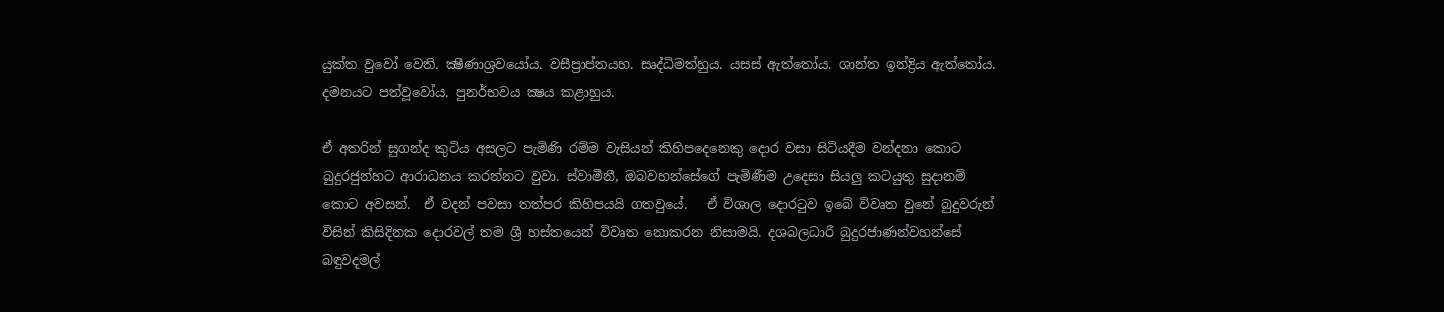යුක්ත වුවෝ වෙති. ක්‍ෂීණාශ්‍රවයෝය. වසීප්‍රාප්තයහ. සෘද්ධිමත්හුය. යසස් ඇත්තෝය. ශාන්ත ඉන්ද්‍රිය ඇත්තෝය. දමනයට පත්වූවෝය. පුනර්භවය ක්‍ෂය කළාහුය.

ඒ අතරින් සුගන්ද කුටිය අසලට පැමිණි රම්ම වැසියන් කිහිපදෙනෙකු දොර වසා සිටියදීම වන්දනා කොට බුදුරජුන්හට ආරාධනය කරන්නට වුවා. ස්වාමීනී, ඔබවහන්සේගේ පැමිණීම උදෙසා සියලු කටයුතු සුදානම් කොට අවසන්.  ඒ වදන් පවසා තත්පර කිහිපයයි ගතවුයේ.   ඒ විශාල දොරටුව ඉබේ විවෘත වුනේ බුදුවරුන් විසින් කිසිදිනක දොරවල් තම ශ්‍රී හස්තයෙන් විවෘත නොකරන නිසාමයි. දශබලධාරී බුදුරජාණන්වහන්සේ බඳුවදමල්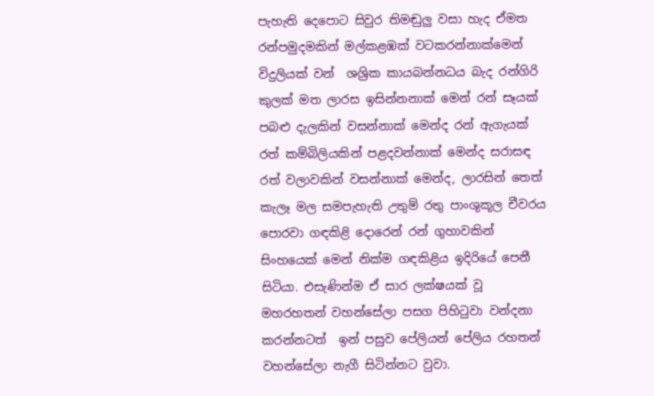පැහැති දෙපොට සිවුර තිමඬුලු වසා හැද ඒමත රන්පමුදමකින් මල්කළඹක් වටකරන්නාක්මෙන් විදුලියක් වන්  ශශ්‍රික කායබන්නධය බැද රන්ගිරි කුලක් මත ලාරස ඉසින්නනාක් මෙන් රන් සෑයක් පබළු දැලකින් වසන්නාක් මෙන්ද රන් ඇගැයක් රත් කම්බිලියකින් පළදවන්නාක් මෙන්ද සරාසඳ රත් වලාවකින් වසන්නාක් මෙන්ද, ලාරසින් තෙත් කැලෑ මල සමපැහැති උතුම් රතු පාංශුකූල චීවරය පොරවා ගඳකිළි දොරෙන් රන් ගුහාවකින් සිංහයෙක් මෙන් නික්ම ගඳකිළිය ඉදිරියේ පෙනී සිටියා. එසැණින්ම ඒ සාර ලක්ෂයක් වූ මහරහතන් වහන්සේලා පසග පිහිටුවා වන්දනා කරන්නටත්  ඉන් පසුව පේලියන් පේලිය රහතන් වහන්සේලා නැගී සිටින්නට වුවා.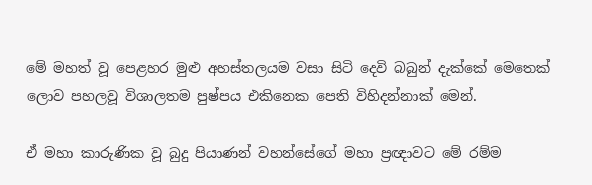මේ මහත් වූ පෙළහර මුළු අහස්තලයම වසා සිටි දෙවි බබුන් දැක්කේ මෙතෙක් ලොව පහලවූ විශාලතම පුෂ්පය එකිනෙක පෙති විහිදන්නාක් මෙන්.

ඒ මහා කාරුණික වූ බුදු පියාණන් වහන්සේගේ මහා ප්‍රඥාවට මේ රම්ම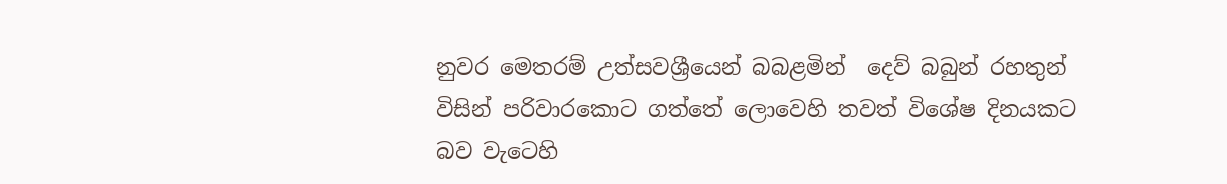නුවර මෙතරම් උත්සවශ්‍රීයෙන් බබළමින්  දෙව් බබුන් රහතුන් විසින් පරිවාරකොට ගත්තේ ලොවෙහි තවත් විශේෂ දිනයකට බව වැටෙහි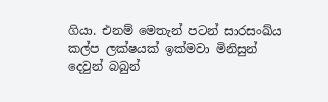ගියා. එනම් මෙතැන් පටන් සාරසංඛ්ය කල්ප ලක්ෂයක් ඉක්මවා මිනිසුන් දෙවුන් බබුන්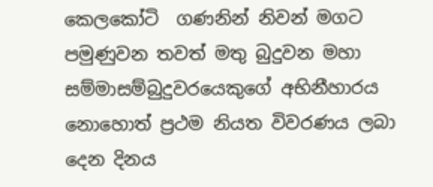කෙලකෝටි  ගණනින් නිවන් මගට පමුණුවන තවත් මතු බුදුවන මහා සම්මාසම්බුදුවරයෙකුගේ අභිනීහාරය නොහොත් ප්‍රථම නියත විවරණය ලබා දෙන දිනය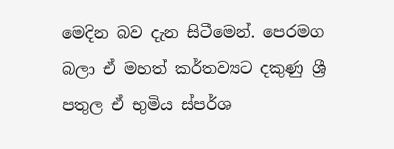මෙදින බව දැන සිටීමෙන්. පෙරමග බලා ඒ මහත් කර්තව්‍යට දකුණු ශ්‍රී පතුල ඒ භුමිය ස්පර්ශ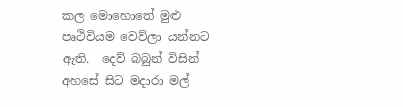කල මොහොතේ මුළු පෘථිවියම වෙව්ලා යන්නට ඇති.  දෙව් බබුන් විසින් අහසේ සිට මදාරා මල්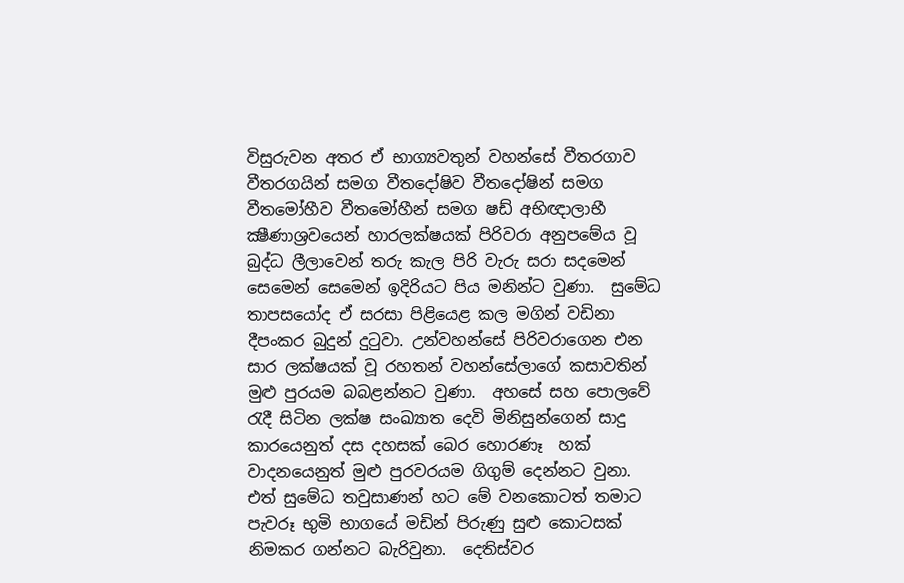විසුරුවන අතර ඒ භාග්‍යවතුන් වහන්සේ වීතරගාව වීතරගයින් සමග වීතදෝෂිව වීතදෝෂින් සමග වීතමෝහීව වීතමෝහීන් සමග ෂඩ් අභිඥාලාභී ක්‍ෂීණාශ්‍රවයෙන් හාරලක්ෂයක් පිරිවරා අනුපමේය වූ බුද්ධ ලීලාවෙන් තරු කැල පිරි වැරු සරා සදමෙන් සෙමෙන් සෙමෙන් ඉදිරියට පිය මනින්ට වුණා.  සුමේධ තාපසයෝද ඒ සරසා පිළියෙළ කල මගින් වඩිනා දීපංකර බුදුන් දුටුවා. උන්වහන්සේ පිරිවරාගෙන එන සාර ලක්ෂයක් වූ රහතන් වහන්සේලාගේ කසාවතින් මුළු පුරයම බබළන්නට වුණා.  අහසේ සහ පොලවේ රැදී සිටින ලක්ෂ සංඛ්‍යාත දෙවි මිනිසුන්ගෙන් සාදු කාරයෙනුත් දස දහසක් බෙර හොරණෑ  හක් වාදනයෙනුත් මුළු පුරවරයම ගිගුම් දෙන්නට වුනා.  එත් සුමේධ තවුසාණන් හට මේ වනකොටත් තමාට පැවරූ භුමි භාගයේ මඩින් පිරුණු සුළු කොටසක් නිමකර ගන්නට බැරිවුනා.  දෙතිස්වර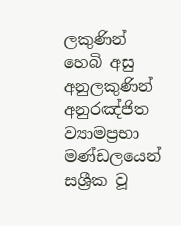ලකුණින් හෙබි අසු අනුලකුණින් අනුරඤ්ජිත  ව්‍යාමප්‍රභා මණ්ඩලයෙන් සශ්‍රීක වූ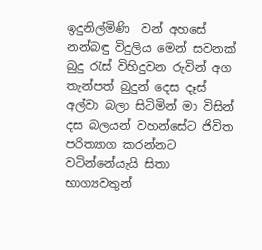ඉදුනිල්මිණි  වන් අහසේ නන්බඳු විදුලිය මෙන් සවනක් බුදු රැස් විහිදුවන රුවින් අග තැන්පත් බුදුන් දෙස දෑස් අල්වා බලා සිටිමින් මා විසින් දස බලයන් වහන්සේට ජිවිත පරිත්‍යාග කරන්නට වටින්නේයැයි සිතා භාග්‍යවතුන්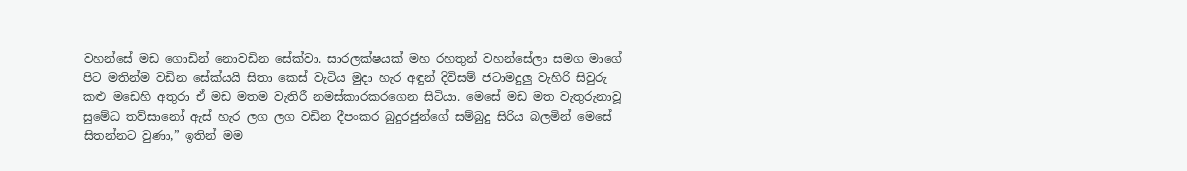වහන්සේ මඩ ගොඩින් නොවඩින සේක්වා. සාරලක්ෂයක් මහ රහතුන් වහන්සේලා සමග මාගේ පිට මතින්ම වඩින සේක්යයි සිතා කෙස් වැටිය මුදා හැර අඳුන් දිවිසම් ජටාමදුලු වැහිරි සිවුරු කළු මඩෙහි අතුරා ඒ මඩ මතම වැතිරී නමස්කාරකරගෙන සිටියා. මෙසේ මඩ මත වැතුරුනාවූ සුමේධ තව්සානෝ ඇස් හැර ලග ලග වඩින දීපංකර බුදුරජුන්ගේ සම්බුදු සිරිය බලමින් මෙසේ සිතන්නට වුණා,” ඉතින් මම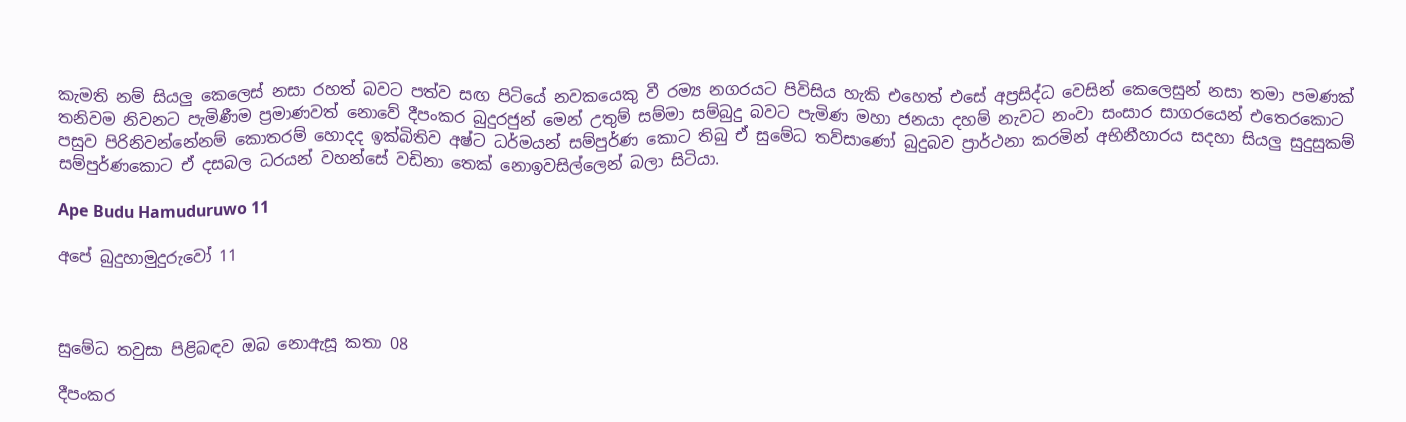කැමති නම් සියලු කෙලෙස් නසා රහත් බවට පත්ව සඟ පිටියේ නවකයෙකු වී රම්‍ය නගරයට පිවිසිය හැකි එහෙත් එසේ අප්‍රසිද්ධ වෙසින් කෙලෙසුන් නසා තමා පමණක් තනිවම නිවනට පැමිණීම ප්‍රමාණවත් නොවේ දීපංකර බුදුරජුන් මෙන් උතුම් සම්මා සම්බුදු බවට පැමිණ මහා ජනයා දහම් නැවට නංවා සංසාර සාගරයෙන් එතෙරකොට පසුව පිරිනිවන්නේනම් කොතරම් හොදද ඉක්බිතිව අෂ්ට ධර්මයන් සම්පුර්ණ කොට තිබු ඒ සුමේධ තව්සාණෝ බුදුබව ප්‍රාර්ථනා කරමින් අභිනීහාරය සදහා සියලු සුදුසුකම් සම්පුර්ණකොට ඒ දසබල ධරයන් වහන්සේ වඩිනා තෙක් නොඉවසිල්ලෙන් බලා සිටියා.

Ape Budu Hamuduruwo 11

අපේ බුදුහාමුදුරුවෝ 11



සුමේධ තවුසා පිළිබඳව ඔබ නොඇසූ කතා 08

දීපංකර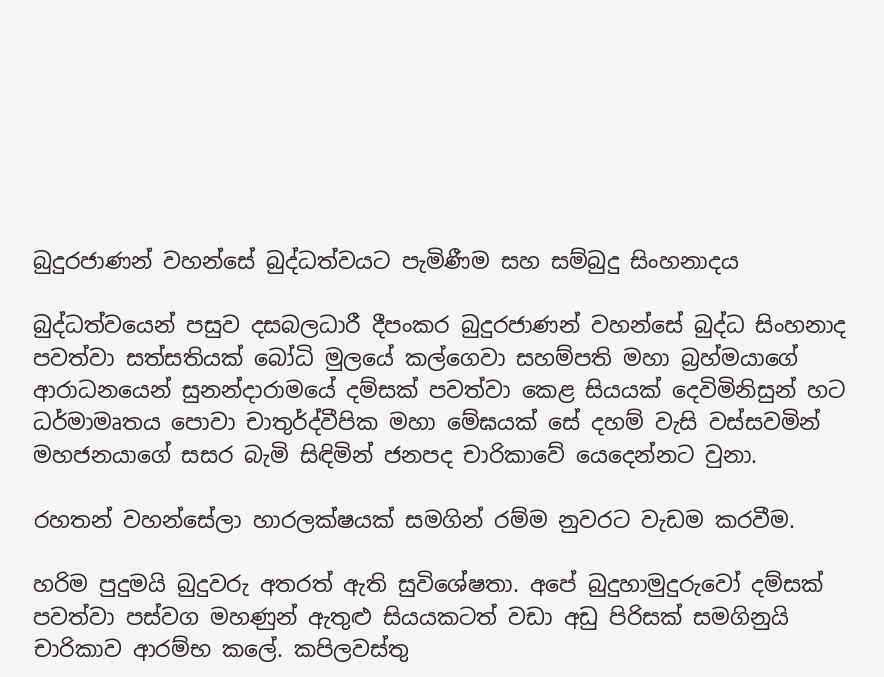බුදුරජාණන් වහන්සේ බුද්ධත්වයට පැමිණීම සහ සම්බුදු සිංහනාදය

බුද්ධත්වයෙන් පසුව දසබලධාරී දීපංකර බුදුරජාණන් වහන්සේ බුද්ධ සිංහනාද පවත්වා සත්සතියක් බෝධි මුලයේ කල්ගෙවා සහම්පති මහා බ්‍රහ්මයාගේ ආරාධනයෙන් සුනන්දාරාමයේ දම්සක් පවත්වා කෙළ සියයක් දෙවිමිනිසුන් හට ධර්මාමෘතය පොවා චාතුර්ද්වීපික මහා මේඝයක් සේ දහම් වැසි වස්සවමින් මහජනයාගේ සසර බැමි සිඳිමින් ජනපද චාරිකාවේ යෙදෙන්නට වුනා.

රහතන් වහන්සේලා හාරලක්ෂයක් සමගින් රම්ම නුවරට වැඩම කරවීම.

හරිම පුදුමයි බුදුවරු අතරත් ඇති සුවිශේෂතා. අපේ බුදුහාමුදුරුවෝ දම්සක් පවත්වා පස්වග මහණුන් ඇතුළු සියයකටත් වඩා අඩු පිරිසක් සමගිනුයි චාරිකාව ආරම්භ කලේ. කපිලවස්තු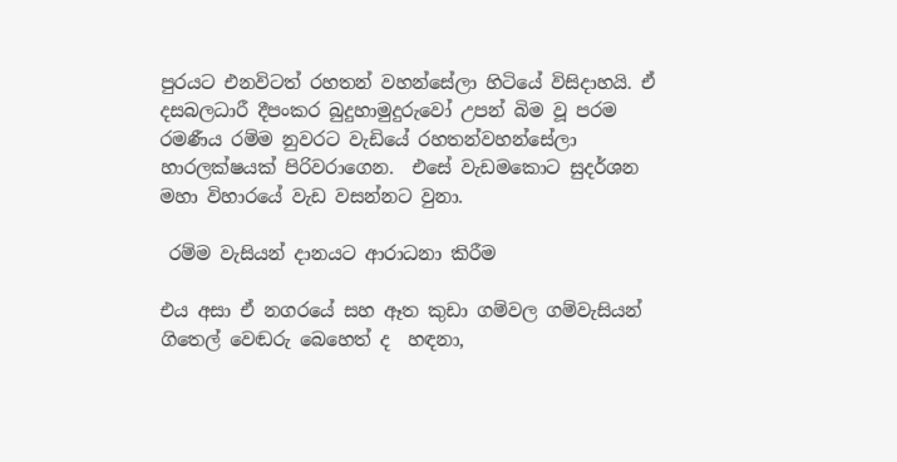පුරයට එනවිටත් රහතන් වහන්සේලා හිටියේ විසිදාහයි. ඒ දසබලධාරී දීපංකර බුදුහාමුදුරුවෝ උපන් බිම වූ පරම රමණීය රම්ම නුවරට වැඩියේ රහතන්වහන්සේලා හාරලක්ෂයක් පිරිවරාගෙන.  එසේ වැඩමකොට සුදර්ශන මහා විහාරයේ වැඩ වසන්නට වුනා.

 රම්ම වැසියන් දානයට ආරාධනා කිරීම

එය අසා ඒ නගරයේ සහ ඈත කුඩා ගම්වල ගම්වැසියන් ගිතෙල් වෙඬරු බෙහෙත් ද  හඳනා,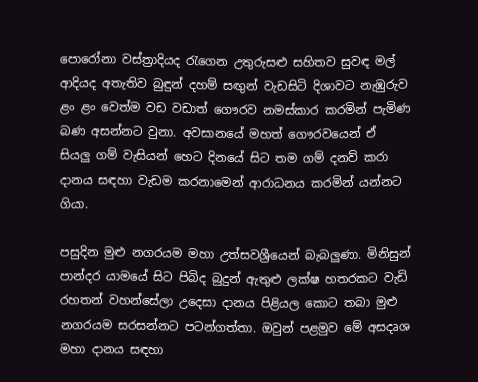පොරෝනා වස්ත්‍රාදියද රැගෙන උතුරුසළු සහිතව සුවඳ මල් ආදියද අතැතිව බුඳුන් දහම් සඟුන් වැඩසිටි දිශාවට නැඹුරුව ළං ළං වෙත්ම වඩ වඩාත් ගෞරව නමස්කාර කරමින් පැමිණ බණ අසන්නට වුනා. අවසානයේ මහත් ගෞරවයෙන් ඒ සියලු ගම් වැසියන් හෙට දිනයේ සිට තම ගම් දනව් කරා දානය සඳහා වැඩම කරනාමෙන් ආරාධනය කරමින් යන්නට ගියා.

පසුදින මුළු නගරයම මහා උත්සවශ්‍රීයෙන් බැබලුණා. මිනිසුන් පාන්දර යාමයේ සිට පිබිද බුදුන් ඇතුළු ලක්ෂ හතරකට වැඩි රහතන් වහන්සේලා උදෙසා දානය පිළියල කොට තබා මුළු නගරයම සරසන්නට පටන්ගත්තා. ඔවුන් පළමුව මේ අසදෘශ මහා දානය සඳහා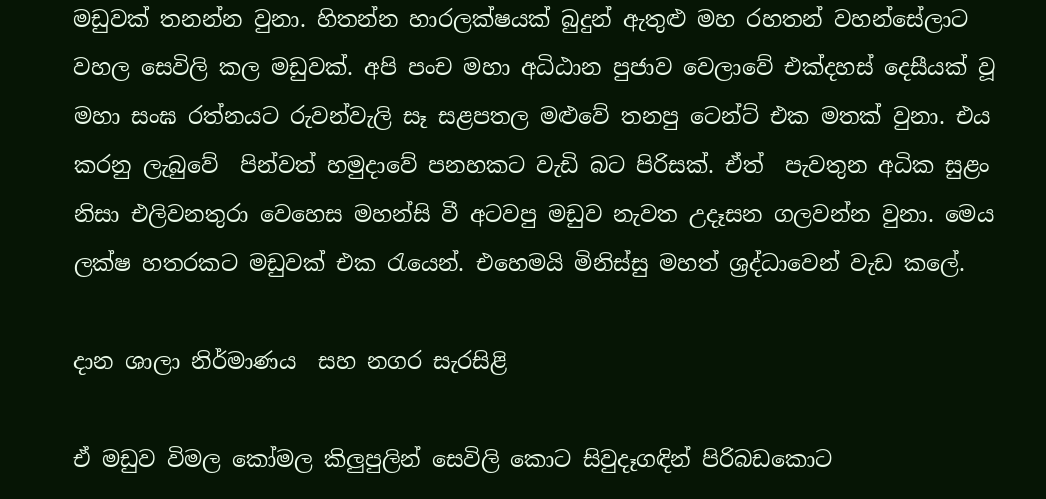මඩුවක් තනන්න වුනා. හිතන්න හාරලක්ෂයක් බුදුන් ඇතුළු මහ රහතන් වහන්සේලාට වහල සෙවිලි කල මඩුවක්. අපි පංච මහා අධිඨාන පුජාව වෙලාවේ එක්දහස් දෙසීයක් වූ මහා සංඝ රත්නයට රුවන්වැලි සෑ සළපතල මළුවේ තනපු ටෙන්ට් එක මතක් වුනා. එය කරනු ලැබුවේ  පින්වත් හමුදාවේ පනහකට වැඩි බට පිරිසක්. ඒත්  පැවතුන අධික සුළං නිසා එලිවනතුරා වෙහෙස මහන්සි වී අටවපු මඩුව නැවත උදෑසන ගලවන්න වුනා. මෙය ලක්ෂ හතරකට මඩුවක් එක රැයෙන්. එහෙමයි මිනිස්සු මහත් ශ්‍රද්ධාවෙන් වැඩ කලේ.

දාන ශාලා නිර්මාණය  සහ නගර සැරසිළි

ඒ මඩුව විමල කෝමල කිලුපුලින් සෙවිලි කොට සිවුදෑගඳින් පිරිබඩකොට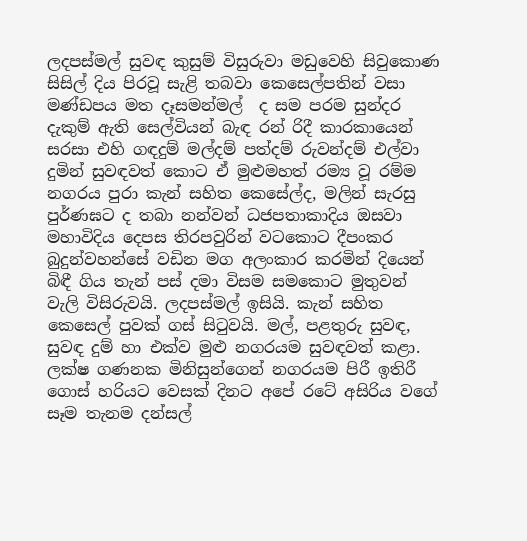ලදපස්මල් සුවඳ කුසුම් විසුරුවා මඩුවෙහි සිවුකොණ සිසිල් දිය පිරවූ සැළි තබවා කෙසෙල්පතින් වසා මණ්ඩපය මත දෑසමන්මල්  ද සම පරම සුන්දර දැකුම් ඇති සෙල්වියන් බැඳ රන් රිදී කාරකායෙන් සරසා එහි ගඳදුම් මල්දම් පත්දම් රුවන්දම් එල්වා දුමින් සුවඳවත් කොට ඒ මුළුමහත් රම්‍ය වූ රම්ම නගරය පුරා කැන් සහිත කෙසේල්ද, මලින් සැරසු පුර්ණඝට ද තබා නන්වන් ධජපතාකාදිය ඔසවා මහාවිදිය දෙපස තිරපවුරින් වටකොට දීපංකර බුදුන්වහන්සේ වඩින මග අලංකාර කරමින් දියෙන් බිඳී ගිය තැන් පස් දමා විසම සමකොට මුතුවන් වැලි විසිරුවයි. ලදපස්මල් ඉසියි. කැන් සහිත කෙසෙල් පුවක් ගස් සිටුවයි. මල්, පළතුරු සුවඳ, සුවඳ දුම් හා එක්ව මුළු නගරයම සුවඳවත් කළා. ලක්ෂ ගණනක මිනිසුන්ගෙන් නගරයම පිරී ඉතිරී ගොස් හරියට වෙසක් දිනට අපේ රටේ අසිරිය වගේ සෑම තැනම දන්සල්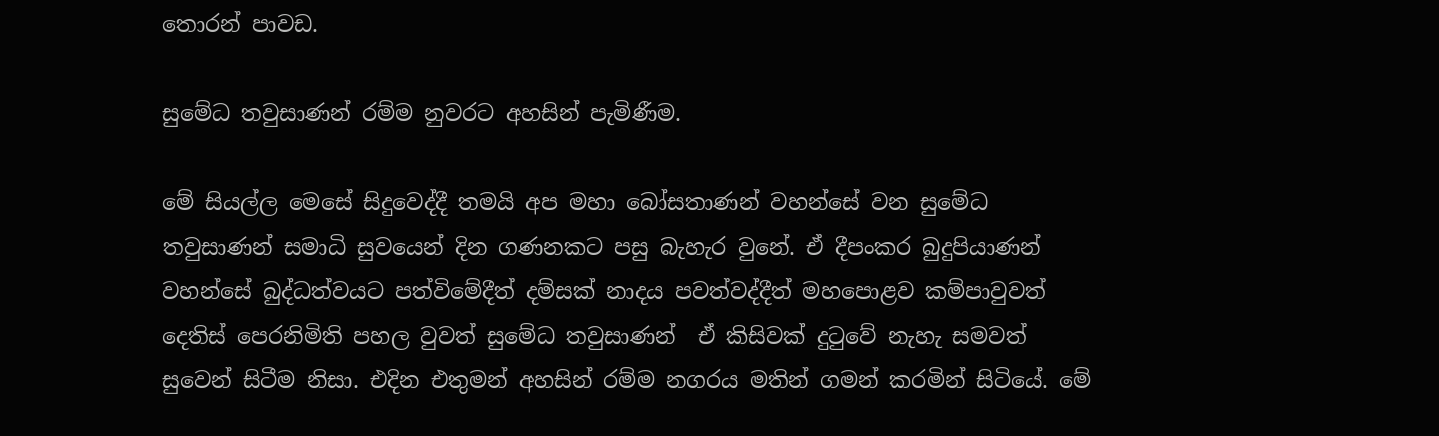තොරන් පාවඩ.

සුමේධ තවුසාණන් රම්ම නුවරට අහසින් පැමිණීම.

මේ සියල්ල මෙසේ සිදුවෙද්දී තමයි අප මහා බෝසතාණන් වහන්සේ වන සුමේධ තවුසාණන් සමාධි සුවයෙන් දින ගණනකට පසු බැහැර වුනේ. ඒ දීපංකර බුදුපියාණන් වහන්සේ බුද්ධත්වයට පත්විමේදීත් දම්සක් නාදය පවත්වද්දීත් මහපොළව කම්පාවුවත් දෙතිස් පෙරනිමිති පහල වුවත් සුමේධ තවුසාණන්  ඒ කිසිවක් දුටුවේ නැහැ සමවත් සුවෙන් සිටීම නිසා. එදින එතුමන් අහසින් රම්ම නගරය මතින් ගමන් කරමින් සිටියේ. මේ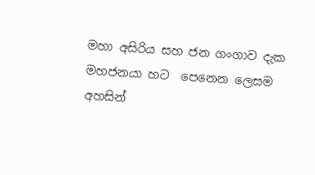මහා අසිරිය සහ ජන ගංගාව දැක මහජනයා හට  පෙනෙන ලෙසම අහසින්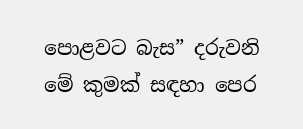පොළවට බැස” දරුවනි මේ කුමක් සඳහා පෙර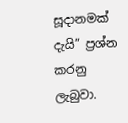සූදානමක් දැයි” ප්‍රශ්න කරනු ලැබුවා.